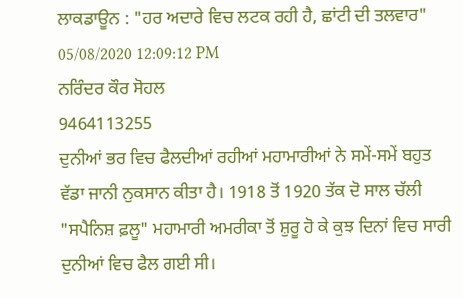ਲਾਕਡਾਊਨ : "ਹਰ ਅਦਾਰੇ ਵਿਚ ਲਟਕ ਰਹੀ ਹੈ, ਛਾਂਟੀ ਦੀ ਤਲਵਾਰ"
05/08/2020 12:09:12 PM
ਨਰਿੰਦਰ ਕੌਰ ਸੋਹਲ
9464113255
ਦੁਨੀਆਂ ਭਰ ਵਿਚ ਫੈਲਦੀਆਂ ਰਹੀਆਂ ਮਹਾਮਾਰੀਆਂ ਨੇ ਸਮੇਂ-ਸਮੇਂ ਬਹੁਤ ਵੱਡਾ ਜਾਨੀ ਨੁਕਸਾਨ ਕੀਤਾ ਹੈ। 1918 ਤੋਂ 1920 ਤੱਕ ਦੋ ਸਾਲ ਚੱਲੀ "ਸਪੈਨਿਸ਼ ਫ਼ਲੂ" ਮਹਾਮਾਰੀ ਅਮਰੀਕਾ ਤੋਂ ਸ਼ੁਰੂ ਹੋ ਕੇ ਕੁਝ ਦਿਨਾਂ ਵਿਚ ਸਾਰੀ ਦੁਨੀਆਂ ਵਿਚ ਫੈਲ ਗਈ ਸੀ।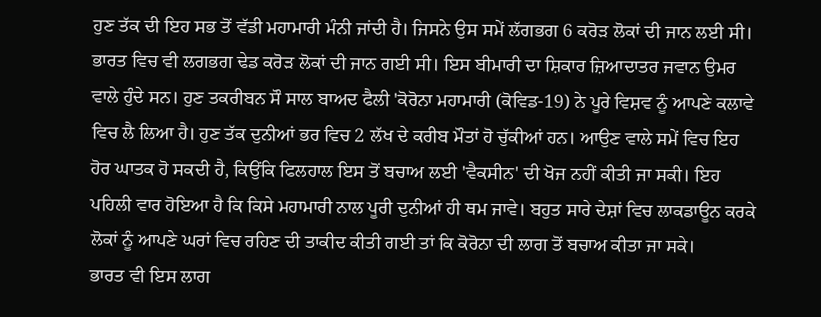ਹੁਣ ਤੱਕ ਦੀ ਇਹ ਸਭ ਤੋਂ ਵੱਡੀ ਮਹਾਮਾਰੀ ਮੰਨੀ ਜਾਂਦੀ ਹੈ। ਜਿਸਨੇ ਉਸ ਸਮੇਂ ਲੱਗਭਗ 6 ਕਰੋੜ ਲੋਕਾਂ ਦੀ ਜਾਨ ਲਈ ਸੀ। ਭਾਰਤ ਵਿਚ ਵੀ ਲਗਭਗ ਢੇਡ ਕਰੋੜ ਲੋਕਾਂ ਦੀ ਜਾਨ ਗਈ ਸੀ। ਇਸ ਬੀਮਾਰੀ ਦਾ ਸ਼ਿਕਾਰ ਜ਼ਿਆਦਾਤਰ ਜਵਾਨ ਉਮਰ ਵਾਲੇ ਹੁੰਦੇ ਸਨ। ਹੁਣ ਤਕਰੀਬਨ ਸੌ ਸਾਲ ਬਾਅਦ ਫੈਲੀ 'ਕੋਰੋਨਾ ਮਹਾਮਾਰੀ (ਕੋਵਿਡ-19) ਨੇ ਪੂਰੇ ਵਿਸ਼ਵ ਨੂੰ ਆਪਣੇ ਕਲਾਵੇ ਵਿਚ ਲੈ ਲਿਆ ਹੈ। ਹੁਣ ਤੱਕ ਦੁਨੀਆਂ ਭਰ ਵਿਚ 2 ਲੱਖ ਦੇ ਕਰੀਬ ਮੌਤਾਂ ਹੋ ਚੁੱਕੀਆਂ ਹਨ। ਆਉਣ ਵਾਲੇ ਸਮੇਂ ਵਿਚ ਇਹ ਹੋਰ ਘਾਤਕ ਹੋ ਸਕਦੀ ਹੈ, ਕਿਉਂਕਿ ਫਿਲਹਾਲ ਇਸ ਤੋਂ ਬਚਾਅ ਲਈ 'ਵੈਕਸੀਨ' ਦੀ ਖੋਜ ਨਹੀਂ ਕੀਤੀ ਜਾ ਸਕੀ। ਇਹ ਪਹਿਲੀ ਵਾਰ ਹੋਇਆ ਹੈ ਕਿ ਕਿਸੇ ਮਹਾਮਾਰੀ ਨਾਲ ਪੂਰੀ ਦੁਨੀਆਂ ਹੀ ਥਮ ਜਾਵੇ। ਬਹੁਤ ਸਾਰੇ ਦੇਸ਼ਾਂ ਵਿਚ ਲਾਕਡਾਊਨ ਕਰਕੇ ਲੋਕਾਂ ਨੂੰ ਆਪਣੇ ਘਰਾਂ ਵਿਚ ਰਹਿਣ ਦੀ ਤਾਕੀਦ ਕੀਤੀ ਗਈ ਤਾਂ ਕਿ ਕੋਰੋਨਾ ਦੀ ਲਾਗ ਤੋਂ ਬਚਾਅ ਕੀਤਾ ਜਾ ਸਕੇ।
ਭਾਰਤ ਵੀ ਇਸ ਲਾਗ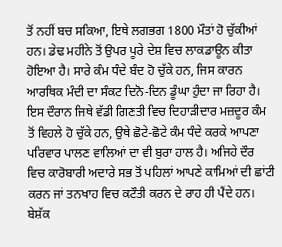ਤੋਂ ਨਹੀਂ ਬਚ ਸਕਿਆ, ਇਥੇ ਲਗਭਗ 1800 ਮੌਤਾਂ ਹੋ ਚੁੱਕੀਆਂ ਹਨ। ਡੇਢ ਮਹੀਨੇ ਤੋਂ ਉਪਰ ਪੂਰੇ ਦੇਸ਼ ਵਿਚ ਲਾਕਡਾਊਨ ਕੀਤਾ ਹੋਇਆ ਹੈ। ਸਾਰੇ ਕੰਮ ਧੰਦੇ ਬੰਦ ਹੋ ਚੁੱਕੇ ਹਨ, ਜਿਸ ਕਾਰਨ ਆਰਥਿਕ ਮੰਦੀ ਦਾ ਸੰਕਟ ਦਿਨੋ-ਦਿਨ ਡੂੰਘਾ ਹੁੰਦਾ ਜਾ ਰਿਹਾ ਹੈ। ਇਸ ਦੌਰਾਨ ਜਿਥੇ ਵੱਡੀ ਗਿਣਤੀ ਵਿਚ ਦਿਹਾੜੀਦਾਰ ਮਜ਼ਦੂਰ ਕੰਮ ਤੋਂ ਵਿਹਲੇ ਹੋ ਚੁੱਕੇ ਹਨ, ਉਥੇ ਛੋਟੇ-ਛੋਟੇ ਕੰਮ ਧੰਦੇ ਕਰਕੇ ਆਪਣਾ ਪਰਿਵਾਰ ਪਾਲਣ ਵਾਲਿਆਂ ਦਾ ਵੀ ਬੁਰਾ ਹਾਲ ਹੈ। ਅਜਿਹੇ ਦੌਰ ਵਿਚ ਕਾਰੋਬਾਰੀ ਅਦਾਰੇ ਸਭ ਤੋਂ ਪਹਿਲਾਂ ਆਪਣੇ ਕਾਮਿਆਂ ਦੀ ਛਾਂਟੀ ਕਰਨ ਜਾਂ ਤਨਖਾਹ ਵਿਚ ਕਟੌਤੀ ਕਰਨ ਦੇ ਰਾਹ ਹੀ ਪੈਂਦੇ ਹਨ। ਬੇਸ਼ੱਕ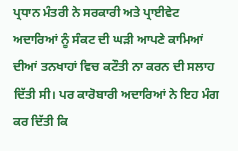ਪ੍ਰਧਾਨ ਮੰਤਰੀ ਨੇ ਸਰਕਾਰੀ ਅਤੇ ਪ੍ਰਾਈਵੇਟ ਅਦਾਰਿਆਂ ਨੂੰ ਸੰਕਟ ਦੀ ਘੜੀ ਆਪਣੇ ਕਾਮਿਆਂ ਦੀਆਂ ਤਨਖਾਹਾਂ ਵਿਚ ਕਟੌਤੀ ਨਾ ਕਰਨ ਦੀ ਸਲਾਹ ਦਿੱਤੀ ਸੀ। ਪਰ ਕਾਰੋਬਾਰੀ ਅਦਾਰਿਆਂ ਨੇ ਇਹ ਮੰਗ ਕਰ ਦਿੱਤੀ ਕਿ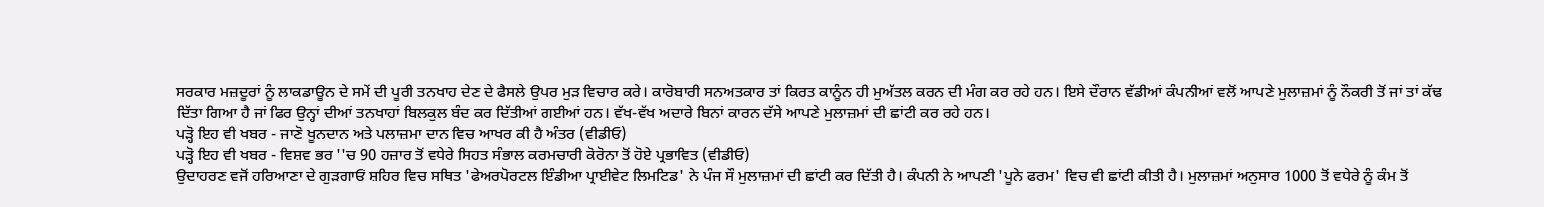ਸਰਕਾਰ ਮਜ਼ਦੂਰਾਂ ਨੂੰ ਲਾਕਡਾਊਨ ਦੇ ਸਮੇਂ ਦੀ ਪੂਰੀ ਤਨਖਾਹ ਦੇਣ ਦੇ ਫੈਸਲੇ ਉਪਰ ਮੁੜ ਵਿਚਾਰ ਕਰੇ। ਕਾਰੋਬਾਰੀ ਸਨਅਤਕਾਰ ਤਾਂ ਕਿਰਤ ਕਾਨੂੰਨ ਹੀ ਮੁਅੱਤਲ ਕਰਨ ਦੀ ਮੰਗ ਕਰ ਰਹੇ ਹਨ। ਇਸੇ ਦੌਰਾਨ ਵੱਡੀਆਂ ਕੰਪਨੀਆਂ ਵਲੋਂ ਆਪਣੇ ਮੁਲਾਜ਼ਮਾਂ ਨੂੰ ਨੌਕਰੀ ਤੋਂ ਜਾਂ ਤਾਂ ਕੱਢ ਦਿੱਤਾ ਗਿਆ ਹੈ ਜਾਂ ਫਿਰ ਉਨ੍ਹਾਂ ਦੀਆਂ ਤਨਖਾਹਾਂ ਬਿਲਕੁਲ ਬੰਦ ਕਰ ਦਿੱਤੀਆਂ ਗਈਆਂ ਹਨ। ਵੱਖ-ਵੱਖ ਅਦਾਰੇ ਬਿਨਾਂ ਕਾਰਨ ਦੱਸੇ ਆਪਣੇ ਮੁਲਾਜ਼ਮਾਂ ਦੀ ਛਾਂਟੀ ਕਰ ਰਹੇ ਹਨ।
ਪੜ੍ਹੋ ਇਹ ਵੀ ਖਬਰ - ਜਾਣੋ ਖੂਨਦਾਨ ਅਤੇ ਪਲਾਜ਼ਮਾ ਦਾਨ ਵਿਚ ਆਖਰ ਕੀ ਹੈ ਅੰਤਰ (ਵੀਡੀਓ)
ਪੜ੍ਹੋ ਇਹ ਵੀ ਖਬਰ - ਵਿਸ਼ਵ ਭਰ ''ਚ 90 ਹਜ਼ਾਰ ਤੋਂ ਵਧੇਰੇ ਸਿਹਤ ਸੰਭਾਲ ਕਰਮਚਾਰੀ ਕੋਰੋਨਾ ਤੋਂ ਹੋਏ ਪ੍ਰਭਾਵਿਤ (ਵੀਡੀਓ)
ਉਦਾਹਰਣ ਵਜੋਂ ਹਰਿਆਣਾ ਦੇ ਗੁੜਗਾਓਂ ਸ਼ਹਿਰ ਵਿਚ ਸਥਿਤ 'ਫੇਅਰਪੋਰਟਲ ਇੰਡੀਆ ਪ੍ਰਾਈਵੇਟ ਲਿਮਟਿਡ' ਨੇ ਪੰਜ ਸੌ ਮੁਲਾਜ਼ਮਾਂ ਦੀ ਛਾਂਟੀ ਕਰ ਦਿੱਤੀ ਹੈ। ਕੰਪਨੀ ਨੇ ਆਪਣੀ 'ਪੂਨੇ ਫਰਮ' ਵਿਚ ਵੀ ਛਾਂਟੀ ਕੀਤੀ ਹੈ। ਮੁਲਾਜ਼ਮਾਂ ਅਨੁਸਾਰ 1000 ਤੋਂ ਵਧੇਰੇ ਨੂੰ ਕੰਮ ਤੋਂ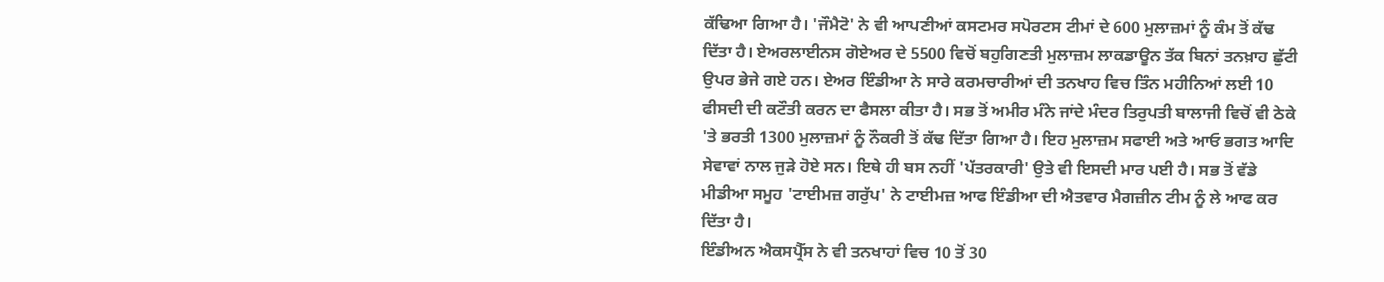ਕੱਢਿਆ ਗਿਆ ਹੈ। 'ਜੌਮੈਟੋ' ਨੇ ਵੀ ਆਪਣੀਆਂ ਕਸਟਮਰ ਸਪੋਰਟਸ ਟੀਮਾਂ ਦੇ 600 ਮੁਲਾਜ਼ਮਾਂ ਨੂੰ ਕੰਮ ਤੋਂ ਕੱਢ ਦਿੱਤਾ ਹੈ। ਏਅਰਲਾਈਨਸ ਗੋਏਅਰ ਦੇ 5500 ਵਿਚੋਂ ਬਹੁਗਿਣਤੀ ਮੁਲਾਜ਼ਮ ਲਾਕਡਾਊਨ ਤੱਕ ਬਿਨਾਂ ਤਨਖ਼ਾਹ ਛੁੱਟੀ ਉਪਰ ਭੇਜੇ ਗਏ ਹਨ। ਏਅਰ ਇੰਡੀਆ ਨੇ ਸਾਰੇ ਕਰਮਚਾਰੀਆਂ ਦੀ ਤਨਖਾਹ ਵਿਚ ਤਿੰਨ ਮਹੀਨਿਆਂ ਲਈ 10 ਫੀਸਦੀ ਦੀ ਕਟੌਤੀ ਕਰਨ ਦਾ ਫੈਸਲਾ ਕੀਤਾ ਹੈ। ਸਭ ਤੋਂ ਅਮੀਰ ਮੰਨੇ ਜਾਂਦੇ ਮੰਦਰ ਤਿਰੁਪਤੀ ਬਾਲਾਜੀ ਵਿਚੋਂ ਵੀ ਠੇਕੇ 'ਤੇ ਭਰਤੀ 1300 ਮੁਲਾਜ਼ਮਾਂ ਨੂੰ ਨੌਕਰੀ ਤੋਂ ਕੱਢ ਦਿੱਤਾ ਗਿਆ ਹੈ। ਇਹ ਮੁਲਾਜ਼ਮ ਸਫਾਈ ਅਤੇ ਆਓ ਭਗਤ ਆਦਿ ਸੇਵਾਵਾਂ ਨਾਲ ਜੁੜੇ ਹੋਏ ਸਨ। ਇਥੇ ਹੀ ਬਸ ਨਹੀਂ 'ਪੱਤਰਕਾਰੀ' ਉਤੇ ਵੀ ਇਸਦੀ ਮਾਰ ਪਈ ਹੈ। ਸਭ ਤੋਂ ਵੱਡੇ ਮੀਡੀਆ ਸਮੂਹ 'ਟਾਈਮਜ਼ ਗਰੁੱਪ' ਨੇ ਟਾਈਮਜ਼ ਆਫ ਇੰਡੀਆ ਦੀ ਐਤਵਾਰ ਮੈਗਜ਼ੀਨ ਟੀਮ ਨੂੰ ਲੇ ਆਫ ਕਰ ਦਿੱਤਾ ਹੈ।
ਇੰਡੀਅਨ ਐਕਸਪ੍ਰੈੱਸ ਨੇ ਵੀ ਤਨਖਾਹਾਂ ਵਿਚ 10 ਤੋਂ 30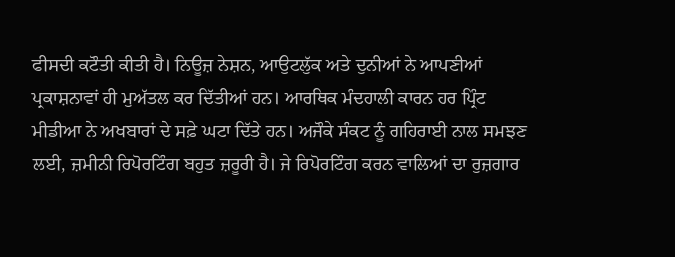ਫੀਸਦੀ ਕਟੌਤੀ ਕੀਤੀ ਹੈ। ਨਿਊਜ਼ ਨੇਸ਼ਨ, ਆਉਟਲੁੱਕ ਅਤੇ ਦੁਨੀਆਂ ਨੇ ਆਪਣੀਆਂ ਪ੍ਰਕਾਸ਼ਨਾਵਾਂ ਹੀ ਮੁਅੱਤਲ ਕਰ ਦਿੱਤੀਆਂ ਹਨ। ਆਰਥਿਕ ਮੰਦਹਾਲੀ ਕਾਰਨ ਹਰ ਪ੍ਰਿੰਟ ਮੀਡੀਆ ਨੇ ਅਖਬਾਰਾਂ ਦੇ ਸਫ਼ੇ ਘਟਾ ਦਿੱਤੇ ਹਨ। ਅਜੌਕੇ ਸੰਕਟ ਨੂੰ ਗਹਿਰਾਈ ਨਾਲ ਸਮਝਣ ਲਈ, ਜ਼ਮੀਨੀ ਰਿਪੋਰਟਿੰਗ ਬਹੁਤ ਜ਼ਰੂਰੀ ਹੈ। ਜੇ ਰਿਪੋਰਟਿੰਗ ਕਰਨ ਵਾਲਿਆਂ ਦਾ ਰੁਜ਼ਗਾਰ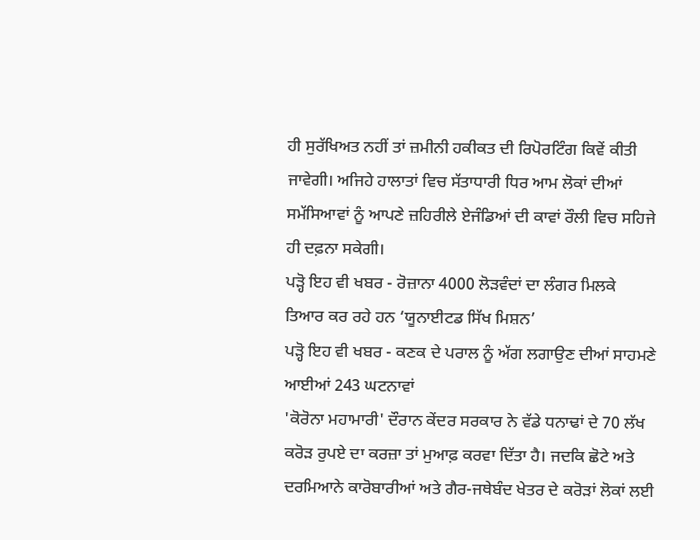ਹੀ ਸੁਰੱਖਿਅਤ ਨਹੀਂ ਤਾਂ ਜ਼ਮੀਨੀ ਹਕੀਕਤ ਦੀ ਰਿਪੋਰਟਿੰਗ ਕਿਵੇਂ ਕੀਤੀ ਜਾਵੇਗੀ। ਅਜਿਹੇ ਹਾਲਾਤਾਂ ਵਿਚ ਸੱਤਾਧਾਰੀ ਧਿਰ ਆਮ ਲੋਕਾਂ ਦੀਆਂ ਸਮੱਸਿਆਵਾਂ ਨੂੰ ਆਪਣੇ ਜ਼ਹਿਰੀਲੇ ਏਜੰਡਿਆਂ ਦੀ ਕਾਵਾਂ ਰੌਲੀ ਵਿਚ ਸਹਿਜੇ ਹੀ ਦਫ਼ਨਾ ਸਕੇਗੀ।
ਪੜ੍ਹੋ ਇਹ ਵੀ ਖਬਰ - ਰੋਜ਼ਾਨਾ 4000 ਲੋੜਵੰਦਾਂ ਦਾ ਲੰਗਰ ਮਿਲਕੇ ਤਿਆਰ ਕਰ ਰਹੇ ਹਨ ‘ਯੂਨਾਈਟਡ ਸਿੱਖ ਮਿਸ਼ਨ’
ਪੜ੍ਹੋ ਇਹ ਵੀ ਖਬਰ - ਕਣਕ ਦੇ ਪਰਾਲ ਨੂੰ ਅੱਗ ਲਗਾਉਣ ਦੀਆਂ ਸਾਹਮਣੇ ਆਈਆਂ 243 ਘਟਨਾਵਾਂ
'ਕੋਰੋਨਾ ਮਹਾਮਾਰੀ' ਦੌਰਾਨ ਕੇਂਦਰ ਸਰਕਾਰ ਨੇ ਵੱਡੇ ਧਨਾਢਾਂ ਦੇ 70 ਲੱਖ ਕਰੋੜ ਰੁਪਏ ਦਾ ਕਰਜ਼ਾ ਤਾਂ ਮੁਆਫ਼ ਕਰਵਾ ਦਿੱਤਾ ਹੈ। ਜਦਕਿ ਛੋਟੇ ਅਤੇ ਦਰਮਿਆਨੇ ਕਾਰੋਬਾਰੀਆਂ ਅਤੇ ਗੈਰ-ਜਥੇਬੰਦ ਖੇਤਰ ਦੇ ਕਰੋੜਾਂ ਲੋਕਾਂ ਲਈ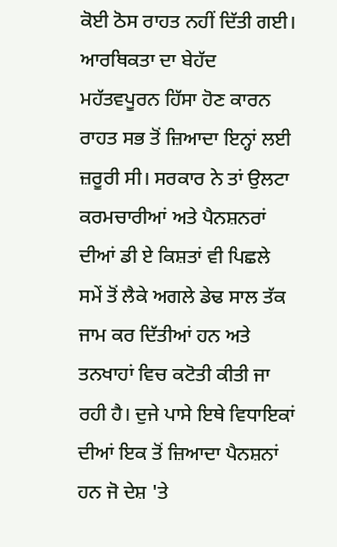ਕੋਈ ਠੋਸ ਰਾਹਤ ਨਹੀਂ ਦਿੱਤੀ ਗਈ। ਆਰਥਿਕਤਾ ਦਾ ਬੇਹੱਦ ਮਹੱਤਵਪੂਰਨ ਹਿੱਸਾ ਹੋਣ ਕਾਰਨ ਰਾਹਤ ਸਭ ਤੋਂ ਜ਼ਿਆਦਾ ਇਨ੍ਹਾਂ ਲਈ ਜ਼ਰੂਰੀ ਸੀ। ਸਰਕਾਰ ਨੇ ਤਾਂ ਉਲਟਾ ਕਰਮਚਾਰੀਆਂ ਅਤੇ ਪੈਨਸ਼ਨਰਾਂ ਦੀਆਂ ਡੀ ਏ ਕਿਸ਼ਤਾਂ ਵੀ ਪਿਛਲੇ ਸਮੇਂ ਤੋਂ ਲੈਕੇ ਅਗਲੇ ਡੇਢ ਸਾਲ ਤੱਕ ਜਾਮ ਕਰ ਦਿੱਤੀਆਂ ਹਨ ਅਤੇ ਤਨਖਾਹਾਂ ਵਿਚ ਕਟੋਤੀ ਕੀਤੀ ਜਾ ਰਹੀ ਹੈ। ਦੁਜੇ ਪਾਸੇ ਇਥੇ ਵਿਧਾਇਕਾਂ ਦੀਆਂ ਇਕ ਤੋਂ ਜ਼ਿਆਦਾ ਪੈਨਸ਼ਨਾਂ ਹਨ ਜੋ ਦੇਸ਼ 'ਤੇ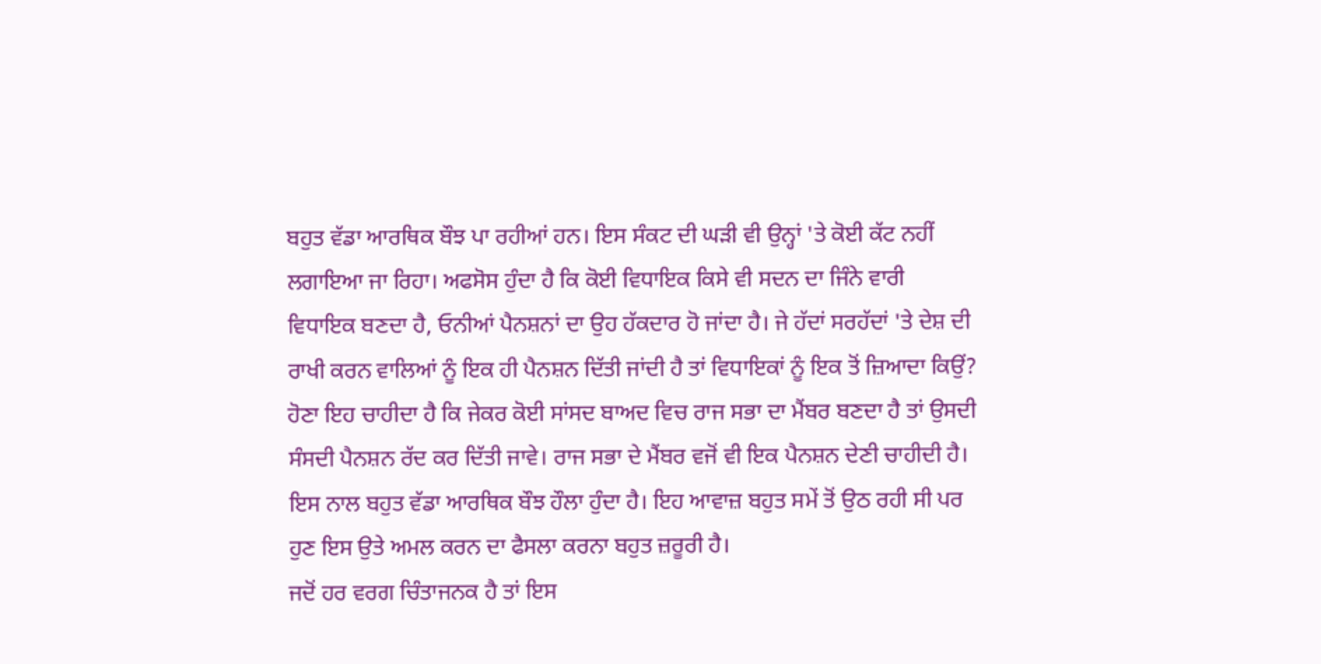ਬਹੁਤ ਵੱਡਾ ਆਰਥਿਕ ਬੌਝ ਪਾ ਰਹੀਆਂ ਹਨ। ਇਸ ਸੰਕਟ ਦੀ ਘੜੀ ਵੀ ਉਨ੍ਹਾਂ 'ਤੇ ਕੋਈ ਕੱਟ ਨਹੀਂ ਲਗਾਇਆ ਜਾ ਰਿਹਾ। ਅਫਸੋਸ ਹੁੰਦਾ ਹੈ ਕਿ ਕੋਈ ਵਿਧਾਇਕ ਕਿਸੇ ਵੀ ਸਦਨ ਦਾ ਜਿੰਨੇ ਵਾਰੀ ਵਿਧਾਇਕ ਬਣਦਾ ਹੈ, ਓਨੀਆਂ ਪੈਨਸ਼ਨਾਂ ਦਾ ਉਹ ਹੱਕਦਾਰ ਹੋ ਜਾਂਦਾ ਹੈ। ਜੇ ਹੱਦਾਂ ਸਰਹੱਦਾਂ 'ਤੇ ਦੇਸ਼ ਦੀ ਰਾਖੀ ਕਰਨ ਵਾਲਿਆਂ ਨੂੰ ਇਕ ਹੀ ਪੈਨਸ਼ਨ ਦਿੱਤੀ ਜਾਂਦੀ ਹੈ ਤਾਂ ਵਿਧਾਇਕਾਂ ਨੂੰ ਇਕ ਤੋਂ ਜ਼ਿਆਦਾ ਕਿਉਂ? ਹੋਣਾ ਇਹ ਚਾਹੀਦਾ ਹੈ ਕਿ ਜੇਕਰ ਕੋਈ ਸਾਂਸਦ ਬਾਅਦ ਵਿਚ ਰਾਜ ਸਭਾ ਦਾ ਮੈਂਬਰ ਬਣਦਾ ਹੈ ਤਾਂ ਉਸਦੀ ਸੰਸਦੀ ਪੈਨਸ਼ਨ ਰੱਦ ਕਰ ਦਿੱਤੀ ਜਾਵੇ। ਰਾਜ ਸਭਾ ਦੇ ਮੈਂਬਰ ਵਜੋਂ ਵੀ ਇਕ ਪੈਨਸ਼ਨ ਦੇਣੀ ਚਾਹੀਦੀ ਹੈ। ਇਸ ਨਾਲ ਬਹੁਤ ਵੱਡਾ ਆਰਥਿਕ ਬੌਝ ਹੌਲਾ ਹੁੰਦਾ ਹੈ। ਇਹ ਆਵਾਜ਼ ਬਹੁਤ ਸਮੇਂ ਤੋਂ ਉਠ ਰਹੀ ਸੀ ਪਰ ਹੁਣ ਇਸ ਉਤੇ ਅਮਲ ਕਰਨ ਦਾ ਫੈਸਲਾ ਕਰਨਾ ਬਹੁਤ ਜ਼ਰੂਰੀ ਹੈ।
ਜਦੋਂ ਹਰ ਵਰਗ ਚਿੰਤਾਜਨਕ ਹੈ ਤਾਂ ਇਸ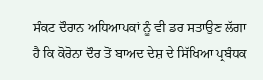ਸੰਕਟ ਦੌਰਾਨ ਅਧਿਆਪਕਾਂ ਨੂੰ ਵੀ ਡਰ ਸਤਾਉਣ ਲੱਗਾ ਹੈ ਕਿ ਕੋਰੋਨਾ ਦੌਰ ਤੋਂ ਬਾਅਦ ਦੇਸ਼ ਦੇ ਸਿੱਖਿਆ ਪ੍ਰਬੰਧਕ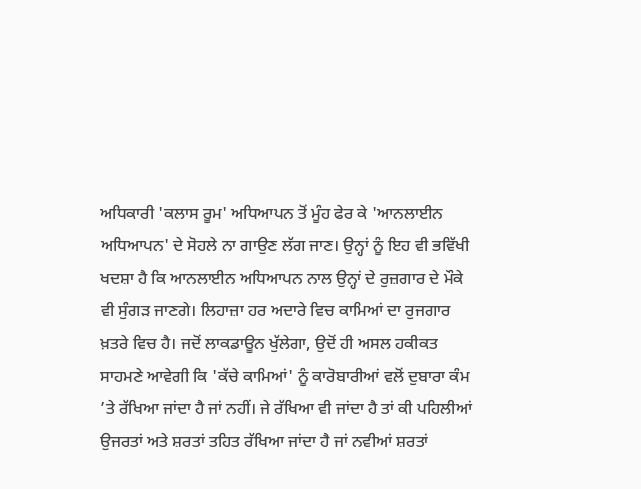ਅਧਿਕਾਰੀ 'ਕਲਾਸ ਰੂਮ' ਅਧਿਆਪਨ ਤੋਂ ਮੂੰਹ ਫੇਰ ਕੇ 'ਆਨਲਾਈਨ ਅਧਿਆਪਨ' ਦੇ ਸੋਹਲੇ ਨਾ ਗਾਉਣ ਲੱਗ ਜਾਣ। ਉਨ੍ਹਾਂ ਨੂੰ ਇਹ ਵੀ ਭਵਿੱਖੀ ਖਦਸ਼ਾ ਹੈ ਕਿ ਆਨਲਾਈਨ ਅਧਿਆਪਨ ਨਾਲ ਉਨ੍ਹਾਂ ਦੇ ਰੁਜ਼ਗਾਰ ਦੇ ਮੌਕੇ ਵੀ ਸੁੰਗੜ ਜਾਣਗੇ। ਲਿਹਾਜ਼ਾ ਹਰ ਅਦਾਰੇ ਵਿਚ ਕਾਮਿਆਂ ਦਾ ਰੁਜਗਾਰ ਖ਼ਤਰੇ ਵਿਚ ਹੈ। ਜਦੋਂ ਲਾਕਡਾਊਨ ਖੁੱਲੇਗਾ, ਉਦੋਂ ਹੀ ਅਸਲ ਹਕੀਕਤ ਸਾਹਮਣੇ ਆਵੇਗੀ ਕਿ 'ਕੱਚੇ ਕਾਮਿਆਂ' ਨੂੰ ਕਾਰੋਬਾਰੀਆਂ ਵਲੋਂ ਦੁਬਾਰਾ ਕੰਮ ’ਤੇ ਰੱਖਿਆ ਜਾਂਦਾ ਹੈ ਜਾਂ ਨਹੀਂ। ਜੇ ਰੱਖਿਆ ਵੀ ਜਾਂਦਾ ਹੈ ਤਾਂ ਕੀ ਪਹਿਲੀਆਂ ਉਜਰਤਾਂ ਅਤੇ ਸ਼ਰਤਾਂ ਤਹਿਤ ਰੱਖਿਆ ਜਾਂਦਾ ਹੈ ਜਾਂ ਨਵੀਆਂ ਸ਼ਰਤਾਂ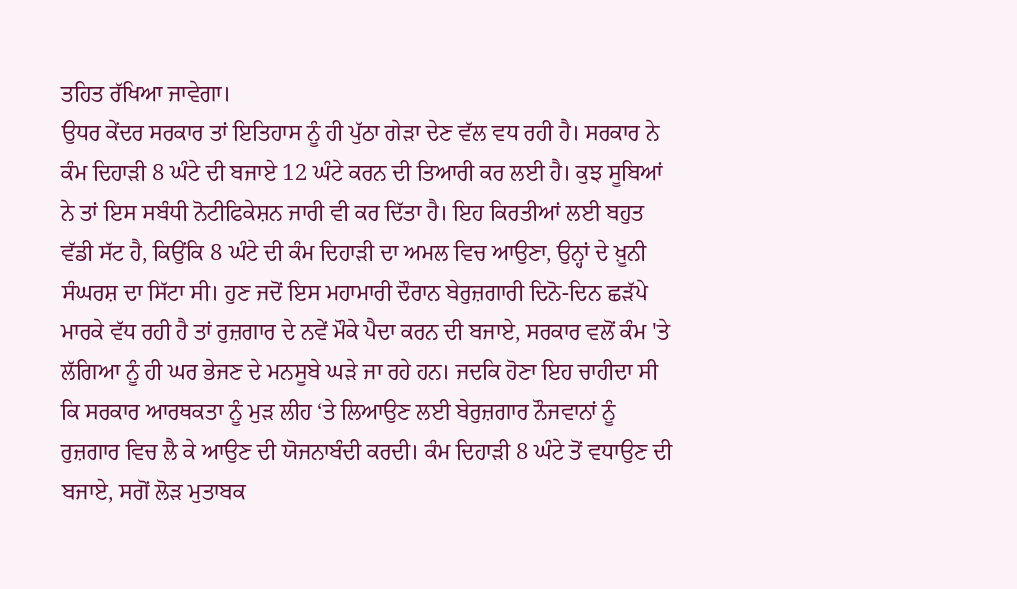ਤਹਿਤ ਰੱਖਿਆ ਜਾਵੇਗਾ।
ਉਧਰ ਕੇਂਦਰ ਸਰਕਾਰ ਤਾਂ ਇਤਿਹਾਸ ਨੂੰ ਹੀ ਪੁੱਠਾ ਗੇੜਾ ਦੇਣ ਵੱਲ ਵਧ ਰਹੀ ਹੈ। ਸਰਕਾਰ ਨੇ ਕੰਮ ਦਿਹਾੜੀ 8 ਘੰਟੇ ਦੀ ਬਜਾਏ 12 ਘੰਟੇ ਕਰਨ ਦੀ ਤਿਆਰੀ ਕਰ ਲਈ ਹੈ। ਕੁਝ ਸੂਬਿਆਂ ਨੇ ਤਾਂ ਇਸ ਸਬੰਧੀ ਨੋਟੀਫਿਕੇਸ਼ਨ ਜਾਰੀ ਵੀ ਕਰ ਦਿੱਤਾ ਹੈ। ਇਹ ਕਿਰਤੀਆਂ ਲਈ ਬਹੁਤ ਵੱਡੀ ਸੱਟ ਹੈ, ਕਿਉਂਕਿ 8 ਘੰਟੇ ਦੀ ਕੰਮ ਦਿਹਾੜੀ ਦਾ ਅਮਲ ਵਿਚ ਆਉਣਾ, ਉਨ੍ਹਾਂ ਦੇ ਖ਼ੂਨੀ ਸੰਘਰਸ਼ ਦਾ ਸਿੱਟਾ ਸੀ। ਹੁਣ ਜਦੋਂ ਇਸ ਮਹਾਮਾਰੀ ਦੌਰਾਨ ਬੇਰੁਜ਼ਗਾਰੀ ਦਿਨੋ-ਦਿਨ ਛੜੱਪੇ ਮਾਰਕੇ ਵੱਧ ਰਹੀ ਹੈ ਤਾਂ ਰੁਜ਼ਗਾਰ ਦੇ ਨਵੇਂ ਮੌਕੇ ਪੈਦਾ ਕਰਨ ਦੀ ਬਜਾਏ, ਸਰਕਾਰ ਵਲੋਂ ਕੰਮ 'ਤੇ ਲੱਗਿਆ ਨੂੰ ਹੀ ਘਰ ਭੇਜਣ ਦੇ ਮਨਸੂਬੇ ਘੜੇ ਜਾ ਰਹੇ ਹਨ। ਜਦਕਿ ਹੋਣਾ ਇਹ ਚਾਹੀਦਾ ਸੀ ਕਿ ਸਰਕਾਰ ਆਰਥਕਤਾ ਨੂੰ ਮੁੜ ਲੀਹ ‘ਤੇ ਲਿਆਉਣ ਲਈ ਬੇਰੁਜ਼ਗਾਰ ਨੌਜਵਾਨਾਂ ਨੂੰ ਰੁਜ਼ਗਾਰ ਵਿਚ ਲੈ ਕੇ ਆਉਣ ਦੀ ਯੋਜਨਾਬੰਦੀ ਕਰਦੀ। ਕੰਮ ਦਿਹਾੜੀ 8 ਘੰਟੇ ਤੋਂ ਵਧਾਉਣ ਦੀ ਬਜਾਏ, ਸਗੋਂ ਲੋੜ ਮੁਤਾਬਕ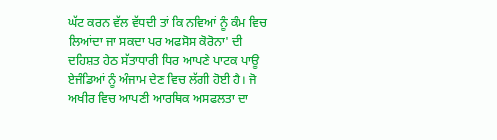ਘੱਟ ਕਰਨ ਵੱਲ ਵੱਧਦੀ ਤਾਂ ਕਿ ਨਵਿਆਂ ਨੂੰ ਕੰਮ ਵਿਚ ਲਿਆਂਦਾ ਜਾ ਸਕਦਾ ਪਰ ਅਫਸੋਸ ਕੋਰੋਨਾ' ਦੀ ਦਹਿਸ਼ਤ ਹੇਠ ਸੱਤਾਧਾਰੀ ਧਿਰ ਆਪਣੇ ਪਾਟਕ ਪਾਊ ਏਜੰਡਿਆਂ ਨੂੰ ਅੰਜਾਮ ਦੇਣ ਵਿਚ ਲੱਗੀ ਹੋਈ ਹੈ। ਜੋ ਅਖੀਰ ਵਿਚ ਆਪਣੀ ਆਰਥਿਕ ਅਸਫਲਤਾ ਦਾ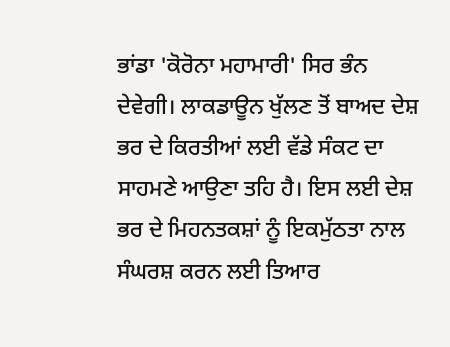ਭਾਂਡਾ 'ਕੋਰੋਨਾ ਮਹਾਮਾਰੀ' ਸਿਰ ਭੰਨ ਦੇਵੇਗੀ। ਲਾਕਡਾਊਨ ਖੁੱਲਣ ਤੋਂ ਬਾਅਦ ਦੇਸ਼ ਭਰ ਦੇ ਕਿਰਤੀਆਂ ਲਈ ਵੱਡੇ ਸੰਕਟ ਦਾ ਸਾਹਮਣੇ ਆਉਣਾ ਤਹਿ ਹੈ। ਇਸ ਲਈ ਦੇਸ਼ ਭਰ ਦੇ ਮਿਹਨਤਕਸ਼ਾਂ ਨੂੰ ਇਕਮੁੱਠਤਾ ਨਾਲ ਸੰਘਰਸ਼ ਕਰਨ ਲਈ ਤਿਆਰ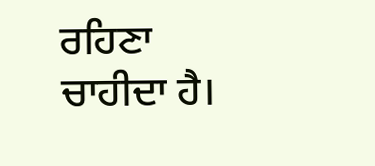ਰਹਿਣਾ ਚਾਹੀਦਾ ਹੈ।